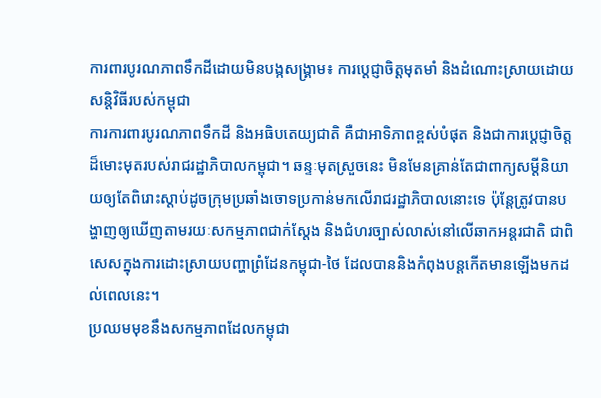ការពារបូរណភាពទឹកដីដោយមិនបង្កសង្គ្រាម៖ ការប្តេជ្ញាចិត្តមុតមាំ និងដំណោះស្រាយដោយសន្តិវិធីរបស់កម្ពុជា
ការការពារបូរណភាពទឹកដី និងអធិបតេយ្យជាតិ គឺជាអាទិភាពខ្ពស់បំផុត និងជាការប្តេជ្ញាចិត្តដ៏មោះមុតរបស់រាជរដ្ឋាភិបាលកម្ពុជា។ ឆន្ទៈមុតស្រួចនេះ មិនមែនគ្រាន់តែជាពាក្យសម្ដីនិយាយឲ្យតែពិរោះស្តាប់ដូចក្រុមប្រឆាំងចោទប្រកាន់មកលើរាជរដ្ឋាភិបាលនោះទេ ប៉ុន្តែត្រូវបានបង្ហាញឲ្យឃើញតាមរយៈសកម្មភាពជាក់ស្តែង និងជំហរច្បាស់លាស់នៅលើឆាកអន្តរជាតិ ជាពិសេសក្នុងការដោះស្រាយបញ្ហាព្រំដែនកម្ពុជា-ថៃ ដែលបាននិងកំពុងបន្តកើតមានឡើងមកដល់ពេលនេះ។
ប្រឈមមុខនឹងសកម្មភាពដែលកម្ពុជា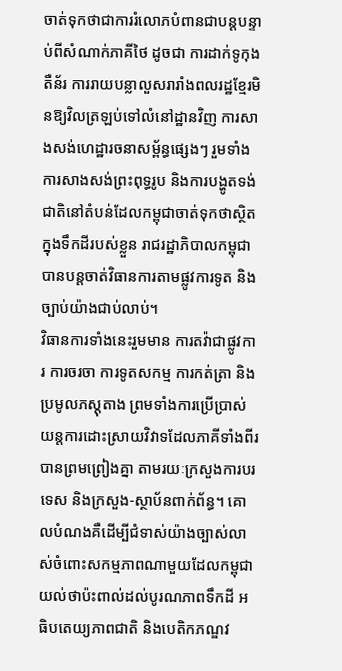ចាត់ទុកថាជាការរំលោភបំពានជាបន្តបន្ទាប់ពីសំណាក់ភាគីថៃ ដូចជា ការដាក់ទូកុងតឺន័រ ការរាយបន្លាលួសរារាំងពលរដ្ឋខ្មែរមិនឱ្យវិលត្រឡប់ទៅលំនៅដ្ឋានវិញ ការសាងសង់ហេដ្ឋារចនាសម្ព័ន្ធផ្សេងៗ រួមទាំងការសាងសង់ព្រះពុទ្ធរូប និងការបង្ហូតទង់ជាតិនៅតំបន់ដែលកម្ពុជាចាត់ទុកថាស្ថិតក្នុងទឹកដីរបស់ខ្លួន រាជរដ្ឋាភិបាលកម្ពុជាបានបន្តចាត់វិធានការតាមផ្លូវការទូត និងច្បាប់យ៉ាងជាប់លាប់។
វិធានការទាំងនេះរួមមាន ការតវ៉ាជាផ្លូវការ ការចរចា ការទូតសកម្ម ការកត់ត្រា និងប្រមូលភស្តុតាង ព្រមទាំងការប្រើប្រាស់យន្តការដោះស្រាយវិវាទដែលភាគីទាំងពីរបានព្រមព្រៀងគ្នា តាមរយៈក្រសួងការបរទេស និងក្រសួង-ស្ថាប័នពាក់ព័ន្ធ។ គោលបំណងគឺដើម្បីជំទាស់យ៉ាងច្បាស់លាស់ចំពោះសកម្មភាពណាមួយដែលកម្ពុជាយល់ថាប៉ះពាល់ដល់បូរណភាពទឹកដី អធិបតេយ្យភាពជាតិ និងបេតិកភណ្ឌវ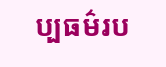ប្បធម៌រប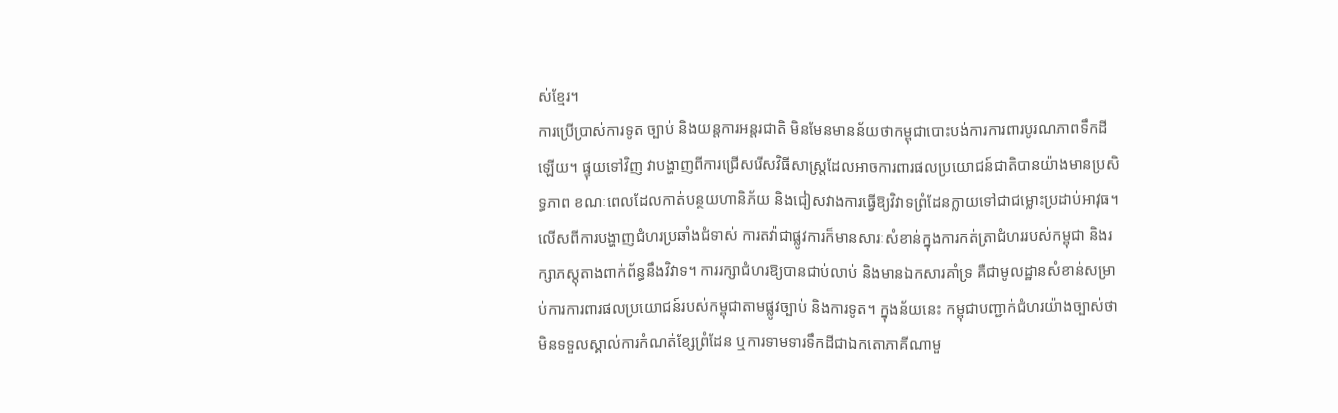ស់ខ្មែរ។
ការប្រើប្រាស់ការទូត ច្បាប់ និងយន្តការអន្តរជាតិ មិនមែនមានន័យថាកម្ពុជាបោះបង់ការការពារបូរណភាពទឹកដីឡើយ។ ផ្ទុយទៅវិញ វាបង្ហាញពីការជ្រើសរើសវិធីសាស្ត្រដែលអាចការពារផលប្រយោជន៍ជាតិបានយ៉ាងមានប្រសិទ្ធភាព ខណៈពេលដែលកាត់បន្ថយហានិភ័យ និងជៀសវាងការធ្វើឱ្យវិវាទព្រំដែនក្លាយទៅជាជម្លោះប្រដាប់អាវុធ។
លើសពីការបង្ហាញជំហរប្រឆាំងជំទាស់ ការតវ៉ាជាផ្លូវការក៏មានសារៈសំខាន់ក្នុងការកត់ត្រាជំហររបស់កម្ពុជា និងរក្សាភស្តុតាងពាក់ព័ន្ធនឹងវិវាទ។ ការរក្សាជំហរឱ្យបានជាប់លាប់ និងមានឯកសារគាំទ្រ គឺជាមូលដ្ឋានសំខាន់សម្រាប់ការការពារផលប្រយោជន៍របស់កម្ពុជាតាមផ្លូវច្បាប់ និងការទូត។ ក្នុងន័យនេះ កម្ពុជាបញ្ជាក់ជំហរយ៉ាងច្បាស់ថា មិនទទួលស្គាល់ការកំណត់ខ្សែព្រំដែន ឬការទាមទារទឹកដីជាឯកតោភាគីណាមួ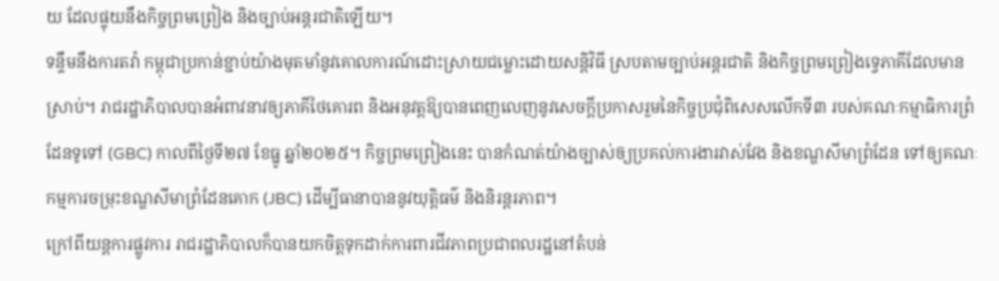យ ដែលផ្ទុយនឹងកិច្ចព្រមព្រៀង និងច្បាប់អន្តរជាតិឡើយ។
ទន្ទឹមនឹងការតវ៉ា កម្ពុជាប្រកាន់ខ្ជាប់យ៉ាងមុតមាំនូវគោលការណ៍ដោះស្រាយជម្លោះដោយសន្តិវិធី ស្របតាមច្បាប់អន្តរជាតិ និងកិច្ចព្រមព្រៀងទ្វេភាគីដែលមានស្រាប់។ រាជរដ្ឋាភិបាលបានអំពាវនាវឲ្យភាគីថៃគោរព និងអនុវត្តឱ្យបានពេញលេញនូវសេចក្តីប្រកាសរួមនៃកិច្ចប្រជុំពិសេសលើកទី៣ របស់គណៈកម្មាធិការព្រំដែនទូទៅ (GBC) កាលពីថ្ងៃទី២៧ ខែធ្នូ ឆ្នាំ២០២៥។ កិច្ចព្រមព្រៀងនេះ បានកំណត់យ៉ាងច្បាស់ឲ្យប្រគល់ការងារវាស់វែង និងខណ្ឌសីមាព្រំដែន ទៅឲ្យគណៈកម្មការចម្រុះខណ្ឌសីមាព្រំដែនគោក (JBC) ដើម្បីធានាបាននូវយុត្តិធម៌ និងនិរន្តរភាព។
ក្រៅពីយន្តការផ្លូវការ រាជរដ្ឋាភិបាលក៏បានយកចិត្តទុកដាក់ការពារជីវភាពប្រជាពលរដ្ឋនៅតំបន់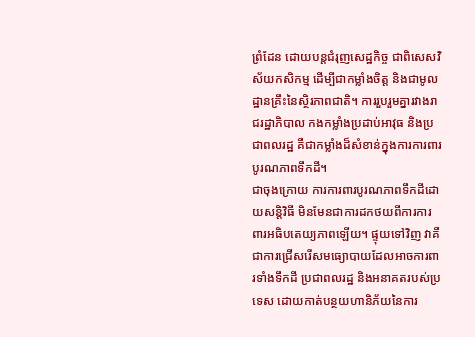ព្រំដែន ដោយបន្តជំរុញសេដ្ឋកិច្ច ជាពិសេសវិស័យកសិកម្ម ដើម្បីជាកម្លាំងចិត្ត និងជាមូលដ្ឋានគ្រឹះនៃស្ថិរភាពជាតិ។ ការរួបរួមគ្នារវាងរាជរដ្ឋាភិបាល កងកម្លាំងប្រដាប់អាវុធ និងប្រជាពលរដ្ឋ គឺជាកម្លាំងដ៏សំខាន់ក្នុងការការពារបូរណភាពទឹកដី។
ជាចុងក្រោយ ការការពារបូរណភាពទឹកដីដោយសន្តិវិធី មិនមែនជាការដកថយពីការការពារអធិបតេយ្យភាពឡើយ។ ផ្ទុយទៅវិញ វាគឺជាការជ្រើសរើសមធ្យោបាយដែលអាចការពារទាំងទឹកដី ប្រជាពលរដ្ឋ និងអនាគតរបស់ប្រទេស ដោយកាត់បន្ថយហានិភ័យនៃការ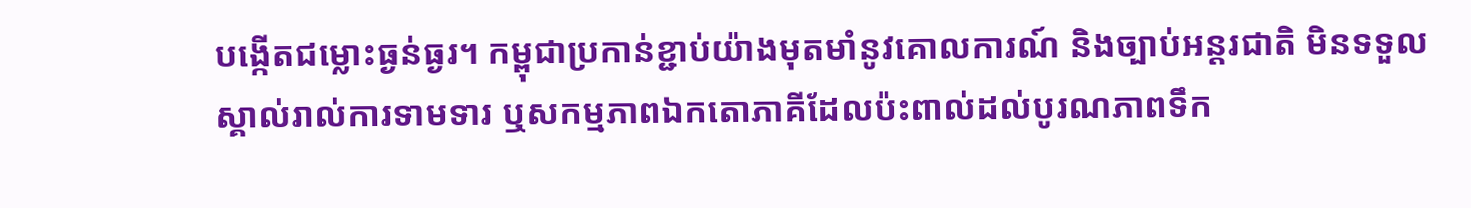បង្កើតជម្លោះធ្ងន់ធ្ងរ។ កម្ពុជាប្រកាន់ខ្ជាប់យ៉ាងមុតមាំនូវគោលការណ៍ និងច្បាប់អន្តរជាតិ មិនទទួលស្គាល់រាល់ការទាមទារ ឬសកម្មភាពឯកតោភាគីដែលប៉ះពាល់ដល់បូរណភាពទឹក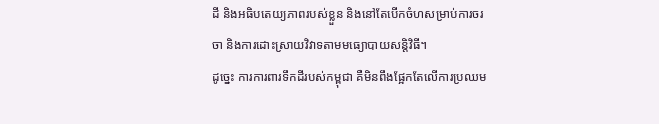ដី និងអធិបតេយ្យភាពរបស់ខ្លួន និងនៅតែបើកចំហសម្រាប់ការចរចា និងការដោះស្រាយវិវាទតាមមធ្យោបាយសន្តិវិធី។
ដូច្នេះ ការការពារទឹកដីរបស់កម្ពុជា គឺមិនពឹងផ្អែកតែលើការប្រឈម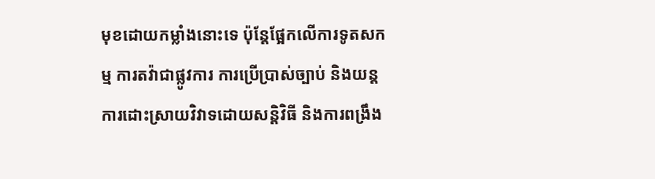មុខដោយកម្លាំងនោះទេ ប៉ុន្តែផ្អែកលើការទូតសកម្ម ការតវ៉ាជាផ្លូវការ ការប្រើប្រាស់ច្បាប់ និងយន្តការដោះស្រាយវិវាទដោយសន្តិវិធី និងការពង្រឹង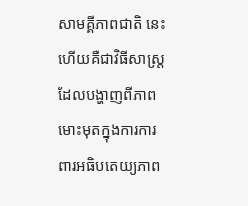សាមគ្គីភាពជាតិ នេះហើយគឺជាវិធីសាស្ត្រដែលបង្ហាញពីភាពមោះមុតក្នុងការការពារអធិបតេយ្យភាព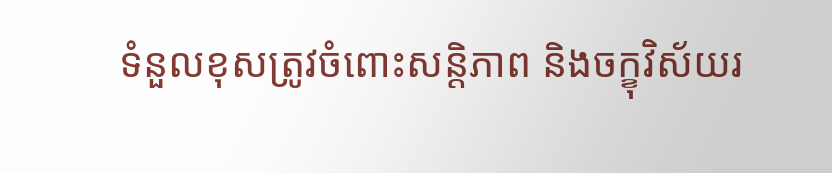ទំនួលខុសត្រូវចំពោះសន្តិភាព និងចក្ខុវិស័យរ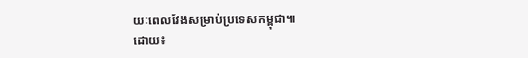យៈពេលវែងសម្រាប់ប្រទេសកម្ពុជា៕
ដោយ៖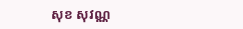សុខ សុវណ្ណ